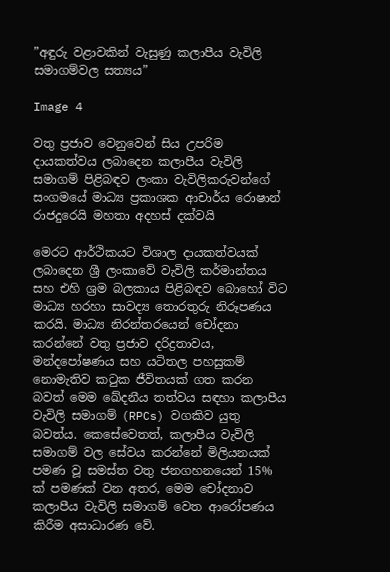”අඳුරු වළාවකින් වැසුණු කලාපීය වැවිලි සමාගම්වල සත්‍යය”

Image 4

වතු ප්‍රජාව වෙනුවෙන් සිය උපරිම දායකත්වය ලබාදෙන කලාපීය වැවිලි සමාගම් පිළිබඳව ලංකා වැවිලිකරුවන්ගේ සංගමයේ මාධ්‍ය ප්‍රකාශක ආචාර්ය රොෂාන් රාජදුරෙයි මහතා අදහස් දක්වයි

මෙරට ආර්ථිකයට විශාල දායකත්වයක් ලබාදෙන ශ්‍රී ලංකාවේ වැවිලි කර්මාන්තය සහ එහි ශ්‍රම බලකාය පිළිබඳව බොහෝ විට මාධ්‍ය හරහා සාවද්‍ය තොරතුරු නිරූපණය කරයි. මාධ්‍ය නිරන්තරයෙන් චෝදනා කරන්නේ වතු ප්‍රජාව දරිද්‍රතාවය, මන්දපෝෂණය සහ යටිතල පහසුකම් නොමැතිව කටුක ජීවිතයක් ගත කරන බවත් මෙම ඛේදනීය තත්වය සඳහා කලාපීය වැවිලි සමාගම් (RPCs) වගකිව යුතු බවත්ය. කෙසේවෙතත්, කලාපීය වැවිලි සමාගම් වල සේවය කරන්නේ මිලියනයක් පමණ වූ සමස්ත වතු ජනගහනයෙන් 15% ක් පමණක් වන අතර, මෙම චෝදනාව කලාපීය වැවිලි සමාගම් වෙත ආරෝපණය කිරීම අසාධාරණ වේ.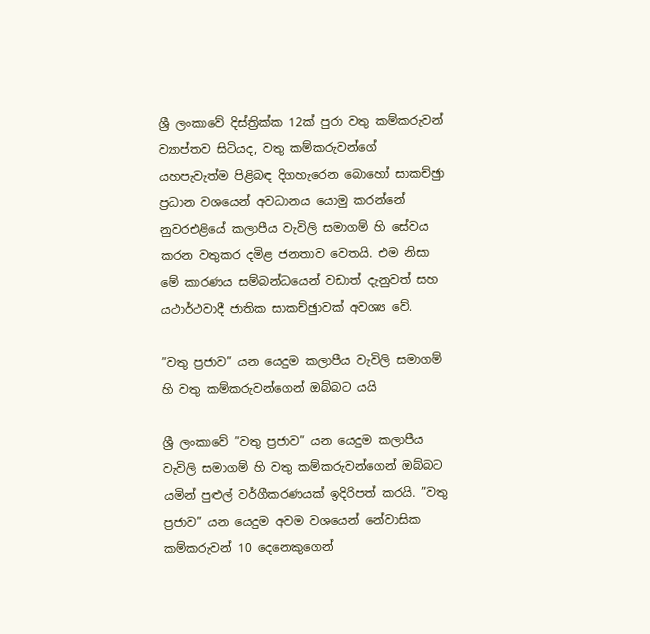ශ්‍රී ලංකාවේ දිස්ත්‍රික්ක 12ක් පුරා වතු කම්කරුවන් ව්‍යාප්තව සිටියද, වතු කම්කරුවන්ගේ යහපැවැත්ම පිළිබඳ දිගහැරෙන බොහෝ සාකච්ඡුා ප්‍රධාන වශයෙන් අවධානය යොමු කරන්නේ නුවරඑළියේ කලාපීය වැවිලි සමාගම් හි සේවය කරන වතුකර දමිළ ජනතාව වෙතයි. එම නිසා මේ කාරණය සම්බන්ධයෙන් වඩාත් දැනුවත් සහ යථාර්ථවාදී ජාතික සාකච්ඡුාවක් අවශ්‍ය වේ.

”වතු ප්‍රජාව” යන යෙදුම කලාපීය වැවිලි සමාගම් හි වතු කම්කරුවන්ගෙන් ඔබ්බට යයි

ශ්‍රී ලංකාවේ ”වතු ප්‍රජාව” යන යෙදුම කලාපීය වැවිලි සමාගම් හි වතු කම්කරුවන්ගෙන් ඔබ්බට යමින් පුළුල් වර්ගීකරණයක් ඉදිරිපත් කරයි. ”වතු ප්‍රජාව” යන යෙදුම අවම වශයෙන් නේවාසික කම්කරුවන් 10 දෙනෙකුගෙන්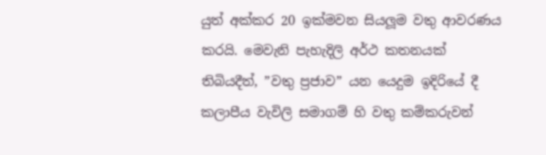යුත් අක්කර 20 ඉක්මවන සියලූම වතු ආවරණය කරයි. මෙවැනි පැහැදිලි අර්ථ කතනයක් තිබියදීත්, ”වතු ප්‍රජාව” යන යෙදුම ඉදිරියේ දී කලාපීය වැවිලි සමාගම් හි වතු කම්කරුවන්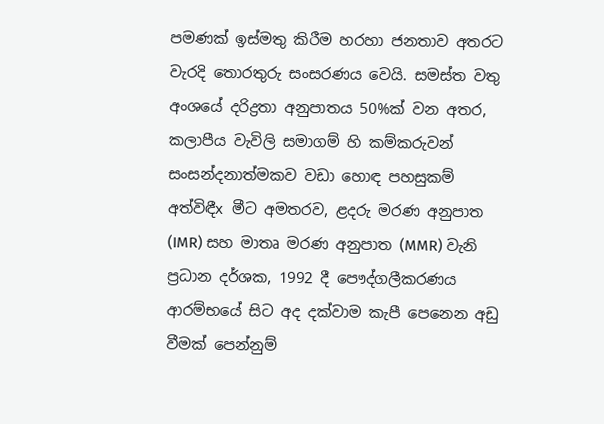පමණක් ඉස්මතු කිරීම හරහා ජනතාව අතරට වැරදි තොරතුරු සංසරණය වෙයි. සමස්ත වතු අංශයේ දරිද්‍රතා අනුපාතය 50%ක් වන අතර, කලාපීය වැවිලි සමාගම් හි කම්කරුවන් සංසන්දනාත්මකව වඩා හොඳ පහසුකම් අත්විඳීx මීට අමතරව, ළදරු මරණ අනුපාත (IMR) සහ මාතෘ මරණ අනුපාත (MMR) වැනි ප්‍රධාන දර්ශක, 1992 දී පෞද්ගලීකරණය ආරම්භයේ සිට අද දක්වාම කැපී පෙනෙන අඩු වීමක් පෙන්නුම්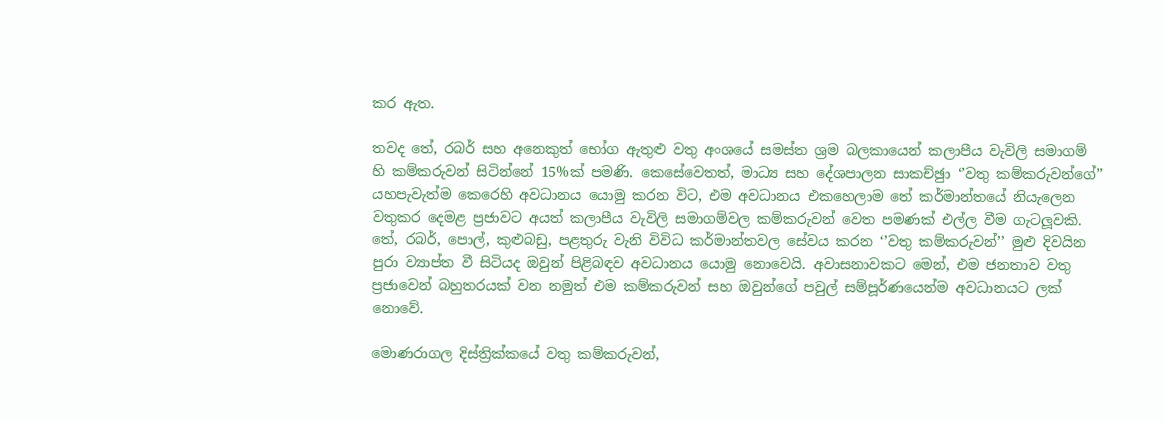කර ඇත.

තවද තේ, රබර් සහ අනෙකුත් භෝග ඇතුළු වතු අංශයේ සමස්ත ශ්‍රම බලකායෙන් කලාපීය වැවිලි සමාගම් හි කම්කරුවන් සිටින්නේ 15%ක් පමණි. කෙසේවෙතත්, මාධ්‍ය සහ දේශපාලන සාකච්ඡුා ‘’වතු කම්කරුවන්ගේ’’ යහපැවැත්ම කෙරෙහි අවධානය යොමු කරන විට, එම අවධානය එකහෙලාම තේ කර්මාන්තයේ නියැලෙන වතුකර දෙමළ ප්‍රජාවට අයත් කලාපීය වැවිලි සමාගම්වල කම්කරුවන් වෙත පමණක් එල්ල වීම ගැටලූවකි. තේ, රබර්, පොල්, කුළුබඩු, පළතුරු වැනි විවිධ කර්මාන්තවල සේවය කරන ‘’වතු කම්කරුවන්’’ මුළු දිවයින පුරා ව්‍යාප්ත වී සිටියද ඔවුන් පිළිබඳව අවධානය යොමු නොවෙයි. අවාසනාවකට මෙන්, එම ජනතාව වතු ප්‍රජාවෙන් බහුතරයක් වන නමුත් එම කම්කරුවන් සහ ඔවුන්ගේ පවුල් සම්පූර්ණයෙන්ම අවධානයට ලක් නොවේ.

මොණරාගල දිස්ත්‍රික්කයේ වතු කම්කරුවන්,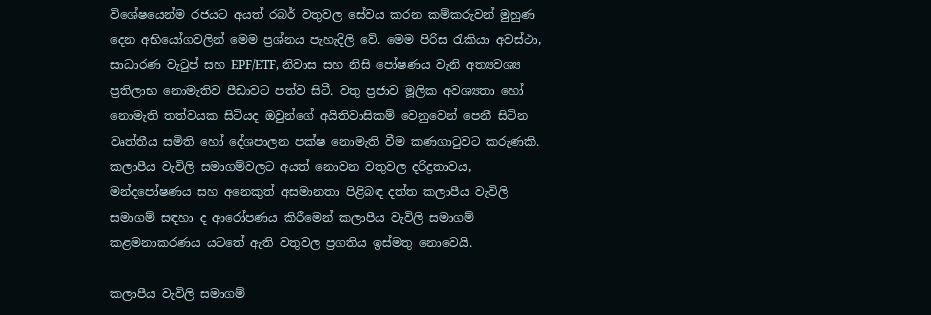විශේෂයෙන්ම රජයට අයත් රබර් වතුවල සේවය කරන කම්කරුවන් මුහුණ දෙන අභියෝගවලින් මෙම ප්‍රශ්නය පැහැදිලි වේ. මෙම පිරිස රැකියා අවස්ථා, සාධාරණ වැටුප් සහ EPF/ETF, නිවාස සහ නිසි පෝෂණය වැනි අත්‍යවශ්‍ය ප්‍රතිලාභ නොමැතිව පීඩාවට පත්ව සිටී. වතු ප්‍රජාව මූලික අවශ්‍යතා හෝ නොමැති තත්වයක සිටියද ඔවුන්ගේ අයිතිවාසිකම් වෙනුවෙන් පෙනී සිටින වෘත්තීය සමිති හෝ දේශපාලන පක්ෂ නොමැති වීම කණගාටුවට කරුණකි. කලාපීය වැවිලි සමාගම්වලට අයත් නොවන වතුවල දරිද්‍රතාවය, මන්දපෝෂණය සහ අනෙකුත් අසමානතා පිළිබඳ දත්ත කලාපීය වැවිලි සමාගම් සඳහා ද ආරෝපණය කිරීමෙන් කලාපීය වැවිලි සමාගම් කළමනාකරණය යටතේ ඇති වතුවල ප්‍රගතිය ඉස්මතු නොවෙයි.

කලාපීය වැවිලි සමාගම්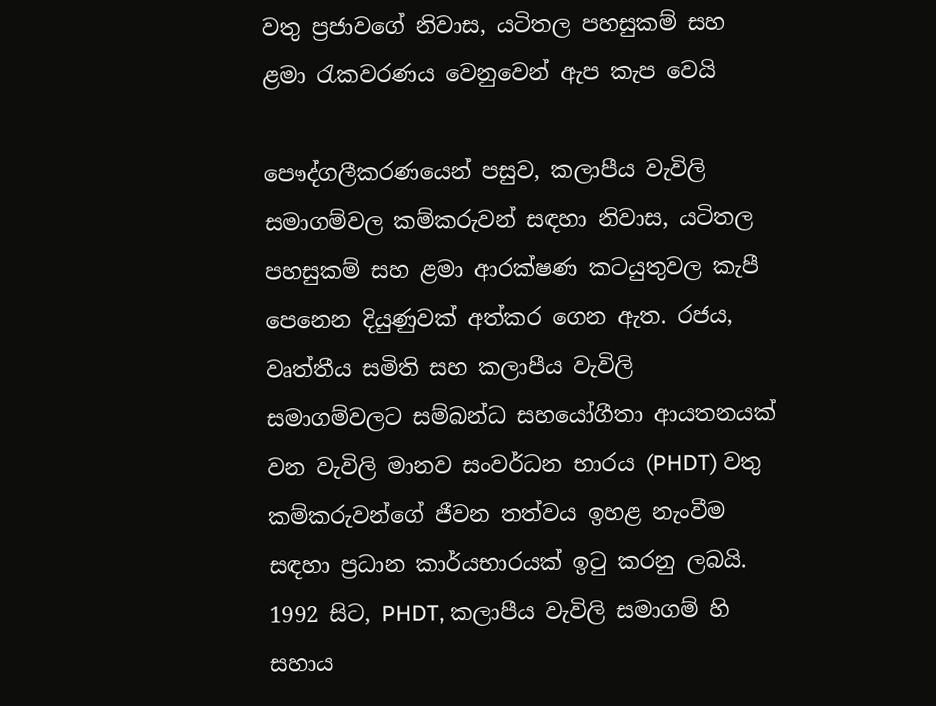වතු ප්‍රජාවගේ නිවාස, යටිතල පහසුකම් සහ ළමා රැකවරණය වෙනුවෙන් ඇප කැප වෙයි

පෞද්ගලීකරණයෙන් පසුව, කලාපීය වැවිලි සමාගම්වල කම්කරුවන් සඳහා නිවාස, යටිතල පහසුකම් සහ ළමා ආරක්ෂණ කටයුතුවල කැපී පෙනෙන දියුණුවක් අත්කර ගෙන ඇත. රජය, වෘත්තීය සමිති සහ කලාපීය වැවිලි සමාගම්වලට සම්බන්ධ සහයෝගීතා ආයතනයක් වන වැවිලි මානව සංවර්ධන භාරය (PHDT) වතු කම්කරුවන්ගේ ජීවන තත්වය ඉහළ නැංවීම සඳහා ප්‍රධාන කාර්යභාරයක් ඉටු කරනු ලබයි. 1992 සිට, PHDT, කලාපීය වැවිලි සමාගම් හි සහාය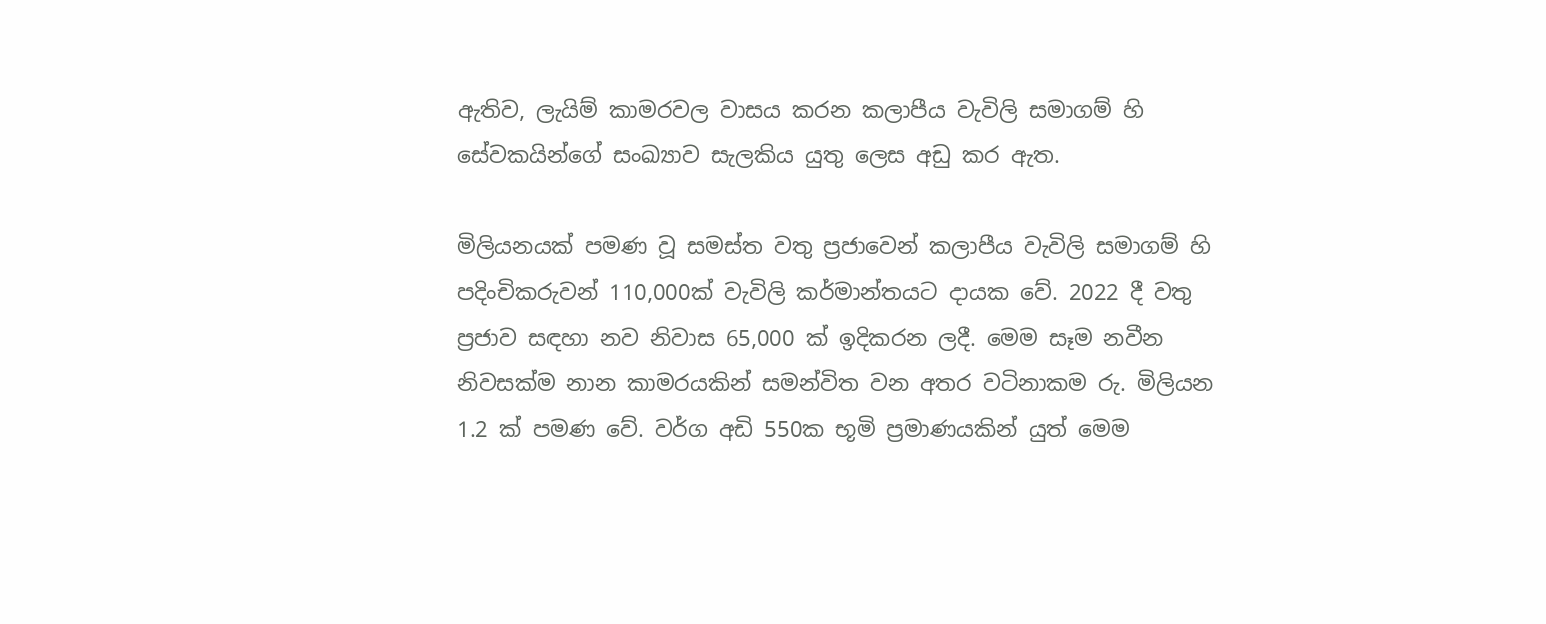ඇතිව, ලැයිම් කාමරවල වාසය කරන කලාපීය වැවිලි සමාගම් හි සේවකයින්ගේ සංඛ්‍යාව සැලකිය යුතු ලෙස අඩු කර ඇත.

මිලියනයක් පමණ වූ සමස්ත වතු ප්‍රජාවෙන් කලාපීය වැවිලි සමාගම් හි පදිංචිකරුවන් 110,000ක් වැවිලි කර්මාන්තයට දායක වේ. 2022 දී වතු ප්‍රජාව සඳහා නව නිවාස 65,000 ක් ඉදිකරන ලදී. මෙම සෑම නවීන නිවසක්ම නාන කාමරයකින් සමන්විත වන අතර වටිනාකම රු. මිලියන 1.2 ක් පමණ වේ. වර්ග අඩි 550ක භූමි ප්‍රමාණයකින් යුත් මෙම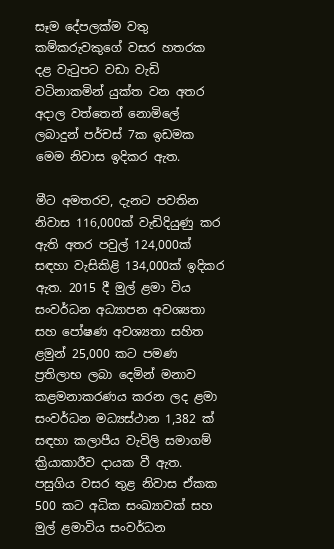සෑම දේපලක්ම වතු කම්කරුවකුගේ වසර හතරක දළ වැටුපට වඩා වැඩි වටිනාකමින් යුක්ත වන අතර අදාල වත්තෙන් නොමිලේ ලබාදුන් පර්චස් 7ක ඉඩමක මෙම නිවාස ඉදිකර ඇත.

මීට අමතරව, දැනට පවතින නිවාස 116,000ක් වැඩිදියුණු කර ඇති අතර පවුල් 124,000ක් සඳහා වැසිකිළි 134,000ක් ඉදිකර ඇත. 2015 දී මුල් ළමා විය සංවර්ධන අධ්‍යාපන අවශ්‍යතා සහ පෝෂණ අවශ්‍යතා සහිත ළමුන් 25,000 කට පමණ ප්‍රතිලාභ ලබා දෙමින් මනාව කළමනාකරණය කරන ලද ළමා සංවර්ධන මධ්‍යස්ථාන 1,382 ක් සඳහා කලාපීය වැවිලි සමාගම් ක්‍රියාකාරීව දායක වී ඇත. පසුගිය වසර තුළ නිවාස ඒකක 500 කට අධික සංඛ්‍යාවක් සහ මුල් ළමාවිය සංවර්ධන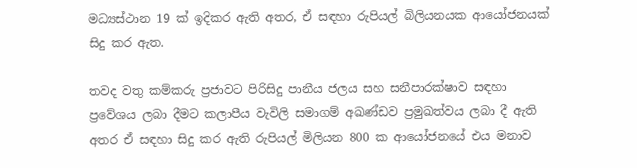මධ්‍යස්ථාන 19 ක් ඉදිකර ඇති අතර, ඒ සඳහා රුපියල් බිලියනයක ආයෝජනයක් සිදු කර ඇත.

තවද වතු කම්කරු ප්‍රජාවට පිරිසිදු පානීය ජලය සහ සනීපාරක්ෂාව සඳහා ප්‍රවේශය ලබා දීමට කලාපීය වැවිලි සමාගම් අඛණ්ඩව ප්‍රමුඛත්වය ලබා දී ඇති අතර ඒ සඳහා සිදු කර ඇති රුපියල් මිලියන 800 ක ආයෝජනයේ එය මනාව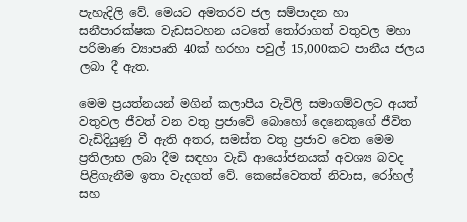පැහැදිලි වේ. මෙයට අමතරව ජල සම්පාදන හා සනීපාරක්ෂක වැඩසටහන යටතේ තෝරාගත් වතුවල මහා පරිමාණ ව්‍යාපෘති 40ක් හරහා පවුල් 15,000කට පානීය ජලය ලබා දී ඇත.

මෙම ප්‍රයත්නයන් මගින් කලාපීය වැවිලි සමාගම්වලට අයත් වතුවල ජීවත් වන වතු ප්‍රජාවේ බොහෝ දෙනෙකුගේ ජීවිත වැඩිදියුණු වී ඇති අතර, සමස්ත වතු ප්‍රජාව වෙත මෙම ප්‍රතිලාභ ලබා දීම සඳහා වැඩි ආයෝජනයක් අවශ්‍ය බවද පිළිගැනීම ඉතා වැදගත් වේ. කෙසේවෙතත් නිවාස, රෝහල් සහ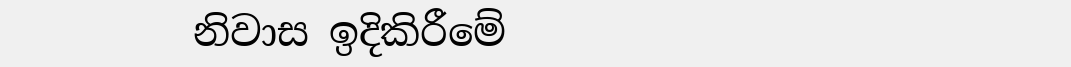නිවාස ඉදිකිරීමේ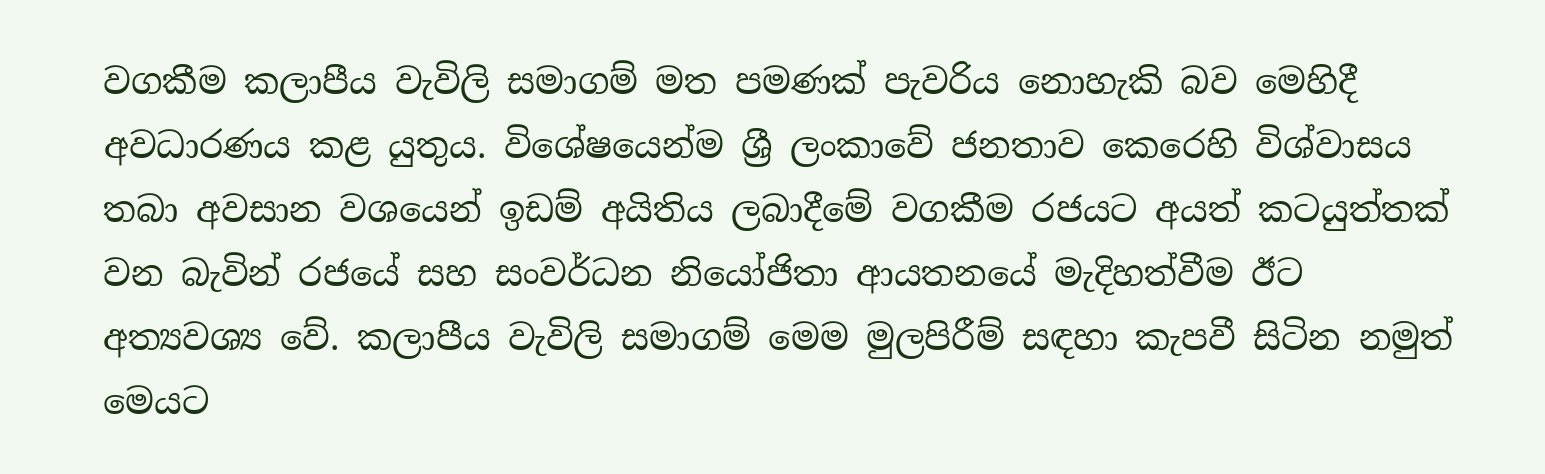වගකීම කලාපීය වැවිලි සමාගම් මත පමණක් පැවරිය නොහැකි බව මෙහිදී අවධාරණය කළ යුතුය. විශේෂයෙන්ම ශ්‍රී ලංකාවේ ජනතාව කෙරෙහි විශ්වාසය තබා අවසාන වශයෙන් ඉඩම් අයිතිය ලබාදීමේ වගකීම රජයට අයත් කටයුත්තක් වන බැවින් රජයේ සහ සංවර්ධන නියෝජිතා ආයතනයේ මැදිහත්වීම ඊට අත්‍යවශ්‍ය වේ. කලාපීය වැවිලි සමාගම් මෙම මුලපිරීම් සඳහා කැපවී සිටින නමුත් මෙයට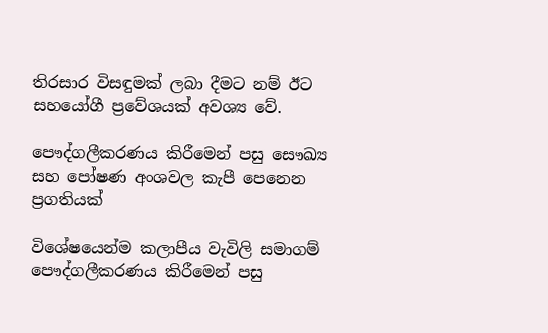තිරසාර විසඳුමක් ලබා දීමට නම් ඊට සහයෝගී ප්‍රවේශයක් අවශ්‍ය වේ.

පෞද්ගලීකරණය කිරීමෙන් පසු සෞඛ්‍ය සහ පෝෂණ අංශවල කැපී පෙනෙන ප්‍රගතියක්

විශේෂයෙන්ම කලාපීය වැවිලි සමාගම් පෞද්ගලීකරණය කිරීමෙන් පසු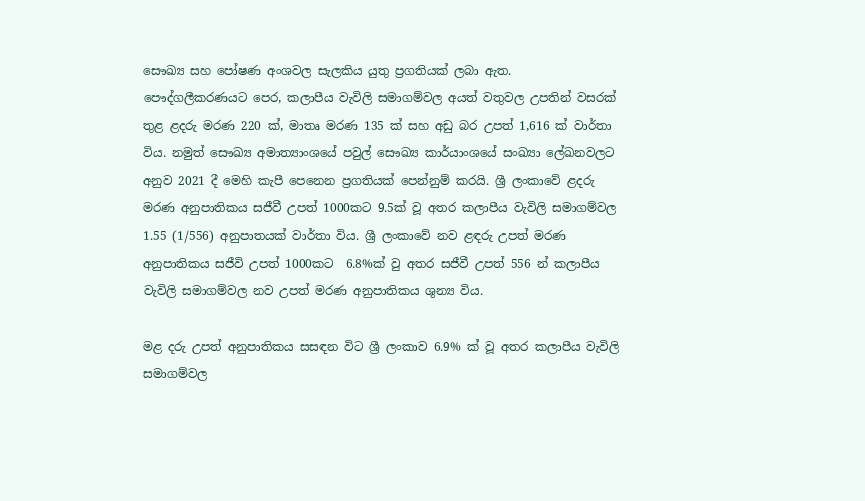සෞඛ්‍ය සහ පෝෂණ අංශවල සැලකිය යුතු ප්‍රගතියක් ලබා ඇත. පෞද්ගලීකරණයට පෙර, කලාපීය වැවිලි සමාගම්වල අයත් වතුවල උපතින් වසරක් තුළ ළදරු මරණ 220 ක්, මාතෘ මරණ 135 ක් සහ අඩු බර උපත් 1,616 ක් වාර්තා විය. නමුත් සෞඛ්‍ය අමාත්‍යාංශයේ පවුල් සෞඛ්‍ය කාර්යාංශයේ සංඛ්‍යා ලේඛනවලට අනුව 2021 දී මෙහි කැපී පෙනෙන ප්‍රගතියක් පෙන්නුම් කරයි. ශ්‍රී ලංකාවේ ළදරු මරණ අනුපාතිකය සජීවී උපත් 1000කට 9.5ක් වූ අතර කලාපීය වැවිලි සමාගම්වල 1.55 (1/556) අනුපාතයක් වාර්තා විය. ශ්‍රී ලංකාවේ නව ළඳරු උපත් මරණ අනුපාතිකය සජීවි උපත් 1000කට  6.8%ක් වු අතර සජීවී උපත් 556 න් කලාපීය වැවිලි සමාගම්වල නව උපත් මරණ අනුපාතිකය ශුන්‍ය විය.

මළ දරු උපත් අනුපාතිකය සසඳන විට ශ්‍රී ලංකාව 6.9% ක් වූ අතර කලාපීය වැවිලි සමාගම්වල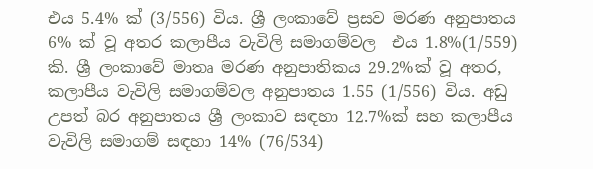එය 5.4% ක් (3/556) විය. ශ්‍රී ලංකාවේ ප්‍රසව මරණ අනුපාතය 6% ක් වූ අතර කලාපීය වැවිලි සමාගම්වල  එය 1.8%(1/559) කි. ශ්‍රී ලංකාවේ මාතෘ මරණ අනුපාතිකය 29.2%ක් වූ අතර, කලාපීය වැවිලි සමාගම්වල අනුපාතය 1.55 (1/556) විය. අඩු උපත් බර අනුපාතය ශ්‍රී ලංකාව සඳහා 12.7%ක් සහ කලාපීය වැවිලි සමාගම් සඳහා 14% (76/534)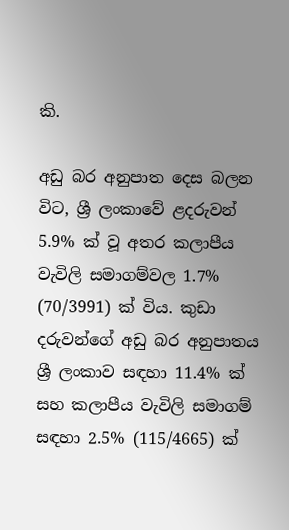කි.

අඩු බර අනුපාත දෙස බලන විට, ශ්‍රී ලංකාවේ ළදරුවන් 5.9% ක් වූ අතර කලාපීය වැවිලි සමාගම්වල 1.7% (70/3991) ක් විය. කුඩා දරුවන්ගේ අඩු බර අනුපාතය ශ්‍රී ලංකාව සඳහා 11.4% ක් සහ කලාපීය වැවිලි සමාගම් සඳහා 2.5% (115/4665) ක්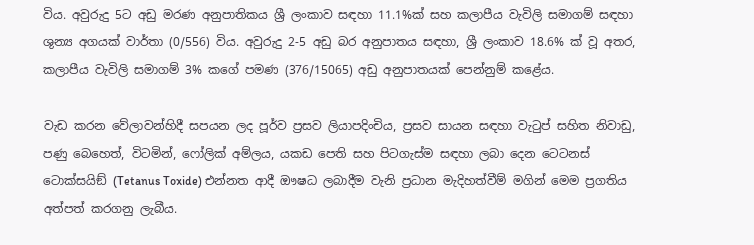විය. අවුරුදු 5ට අඩු මරණ අනුපාතිකය ශ්‍රී ලංකාව සඳහා 11.1%ක් සහ කලාපීය වැවිලි සමාගම් සඳහා ශුන්‍ය අගයක් වාර්තා (0/556) විය. අවුරුදු 2-5 අඩු බර අනුපාතය සඳහා, ශ්‍රී ලංකාව 18.6% ක් වූ අතර, කලාපීය වැවිලි සමාගම් 3% කගේ පමණ (376/15065) අඩු අනුපාතයක් පෙන්නුම් කළේය.

වැඩ කරන වේලාවන්හිදී සපයන ලද පූර්ව ප්‍රසව ලියාපදිංචිය, ප්‍රසව සායන සඳහා වැටුප් සහිත නිවාඩු, පණු බෙහෙත්, විටමින්, ෆෝලික් අම්ලය, යකඩ පෙති සහ පිටගැස්ම සඳහා ලබා දෙන ටෙටනස් ටොක්සයිඞ් (Tetanus Toxide) එන්නත ආදී ඖෂධ ලබාදීම වැනි ප්‍රධාන මැදිහත්වීම් මගින් මෙම ප්‍රගතිය අත්පත් කරගනු ලැබීය.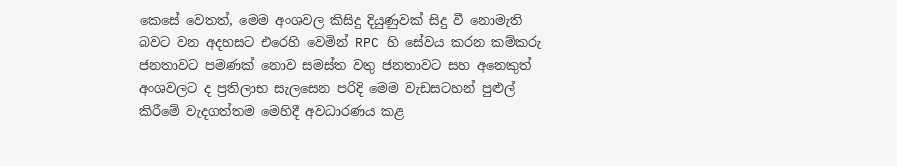කෙසේ වෙතත්, මෙම අංශවල කිසිදු දියුණුවක් සිදු වී නොමැති බවට වන අදහසට එරෙහි වෙමින් RPC හි සේවය කරන කම්කරු ජනතාවට පමණක් නොව සමස්ත වතු ජනතාවට සහ අනෙකුත් අංශවලට ද ප්‍රතිලාභ සැලසෙන පරිදි මෙම වැඩසටහන් පුළුල් කිරීමේ වැදගත්තම මෙහිදී අවධාරණය කළ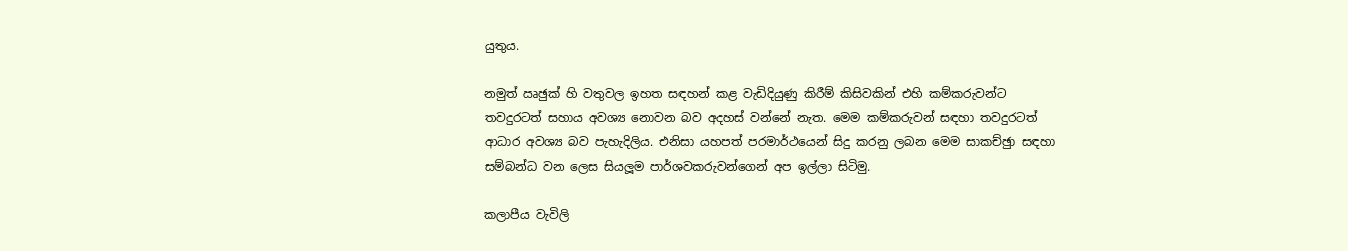යුතුය.

නමුත් ඍඡුක්‍ හි වතුවල ඉහත සඳහන් කළ වැඩිදියුණු කිරීම් කිසිවකින් එහි කම්කරුවන්ට තවදුරටත් සහාය අවශ්‍ය නොවන බව අදහස් වන්නේ නැත. මෙම කම්කරුවන් සඳහා තවදුරටත්  ආධාර අවශ්‍ය බව පැහැදිලිය. එනිසා යහපත් පරමාර්ථයෙන් සිදු කරනු ලබන මෙම සාකච්ඡුා සඳහා සම්බන්ධ වන ලෙස සියලූම පාර්ශවකරුවන්ගෙන් අප ඉල්ලා සිටිමු.

කලාපීය වැවිලි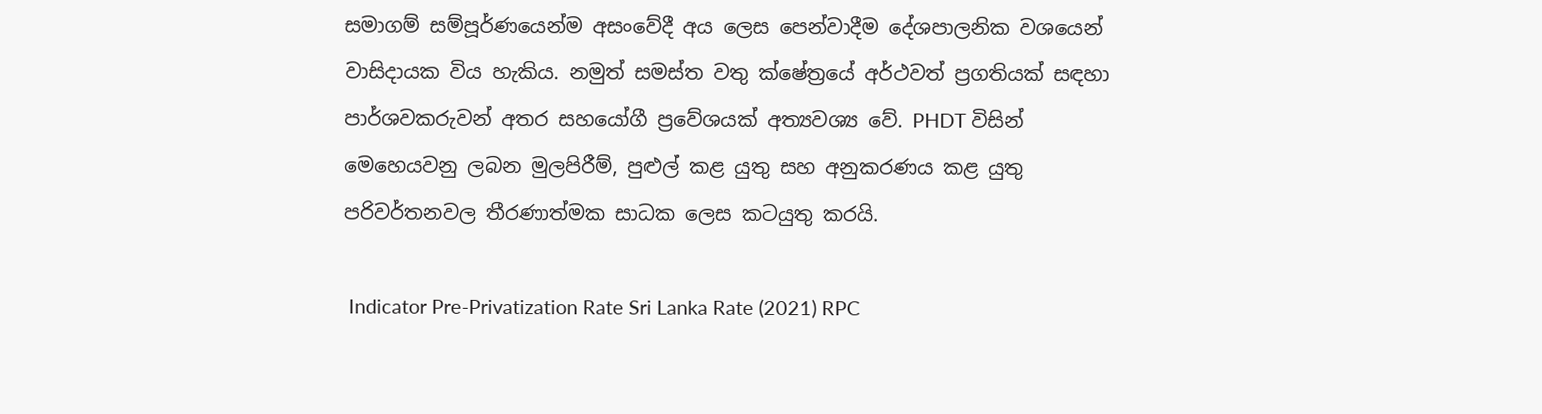සමාගම් සම්පූර්ණයෙන්ම අසංවේදී අය ලෙස පෙන්වාදීම දේශපාලනික වශයෙන් වාසිදායක විය හැකිය. නමුත් සමස්ත වතු ක්ෂේත්‍රයේ අර්ථවත් ප්‍රගතියක් සඳහා පාර්ශවකරුවන් අතර සහයෝගී ප්‍රවේශයක් අත්‍යවශ්‍ය වේ. PHDT විසින් මෙහෙයවනු ලබන මුලපිරීම්, පුළුල් කළ යුතු සහ අනුකරණය කළ යුතු පරිවර්තනවල තීරණාත්මක සාධක ලෙස කටයුතු කරයි.

 Indicator Pre-Privatization Rate Sri Lanka Rate (2021) RPC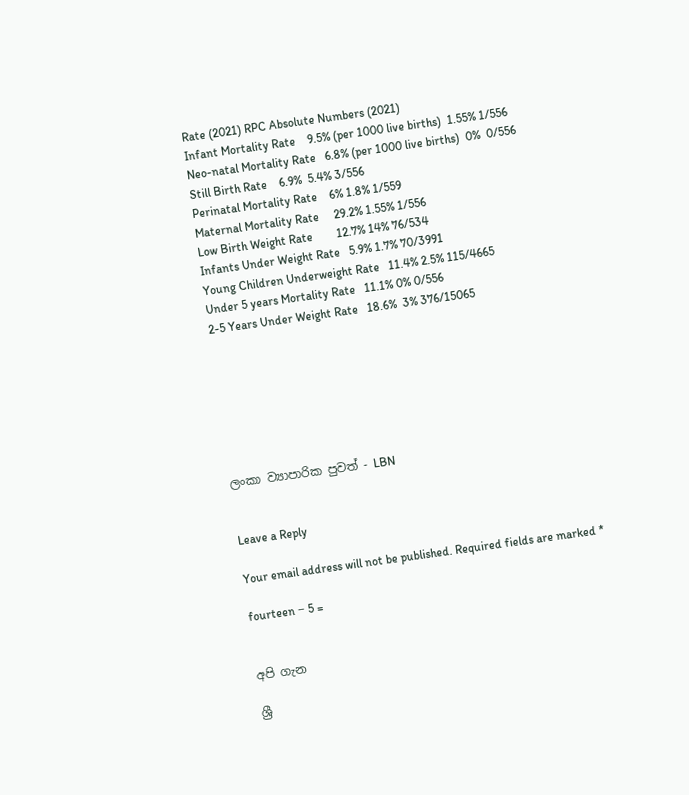Rate (2021) RPC Absolute Numbers (2021)
Infant Mortality Rate    9.5% (per 1000 live births)  1.55% 1/556
Neo-natal Mortality Rate   6.8% (per 1000 live births)  0%  0/556
Still Birth Rate    6.9%  5.4% 3/556
Perinatal Mortality Rate    6% 1.8% 1/559
Maternal Mortality Rate     29.2% 1.55% 1/556
Low Birth Weight Rate        12.7% 14% 76/534
Infants Under Weight Rate   5.9% 1.7% 70/3991
Young Children Underweight Rate   11.4% 2.5% 115/4665
Under 5 years Mortality Rate   11.1% 0% 0/556
2-5 Years Under Weight Rate   18.6%  3% 376/15065







ලංකා ව්‍යාපාරික පුවත් - LBN


Leave a Reply

Your email address will not be published. Required fields are marked *

fourteen − 5 =


අපි ගැන

ශ්‍රී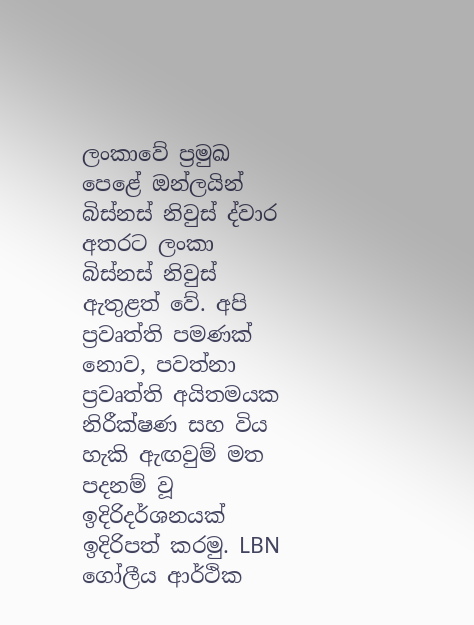ලංකාවේ ප්‍රමුඛ පෙළේ ඔන්ලයින් බිස්නස් නිවුස් ද්වාර අතරට ලංකා බිස්නස් නිවුස් ඇතුළත් වේ. අපි ප්‍රවෘත්ති පමණක් නොව, පවත්නා ප්‍රවෘත්ති අයිතමයක නිරීක්ෂණ සහ විය හැකි ඇඟවුම් මත පදනම් වූ ඉදිරිදර්ශනයක් ඉදිරිපත් කරමු. LBN ගෝලීය ආර්ථික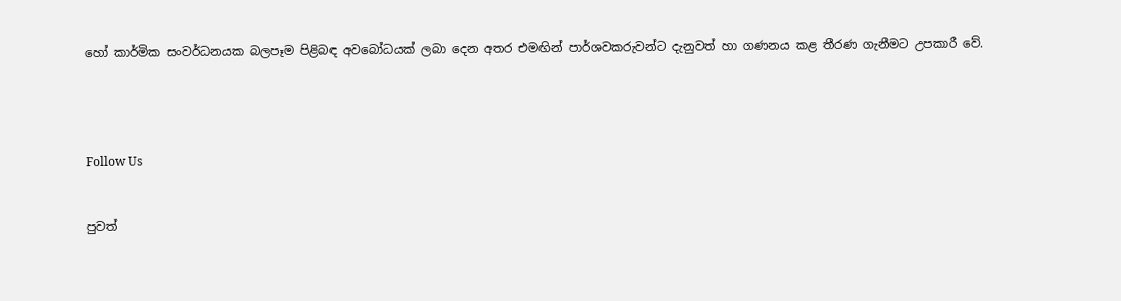හෝ කාර්මික සංවර්ධනයක බලපෑම පිළිබඳ අවබෝධයක් ලබා දෙන අතර එමඟින් පාර්ශවකරුවන්ට දැනුවත් හා ගණනය කළ තීරණ ගැනීමට උපකාරී වේ.




Follow Us


පුවත්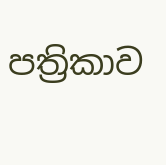පත්‍රිකාව